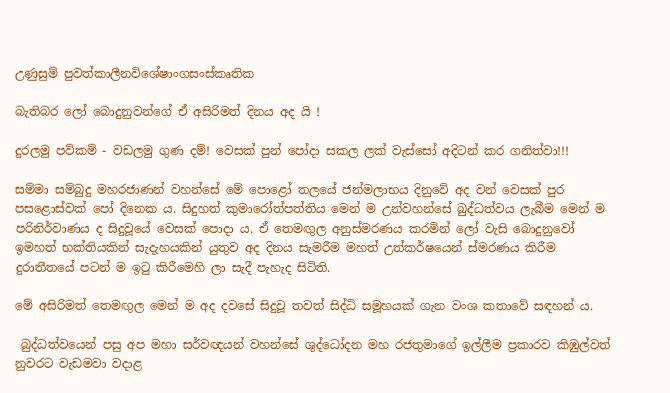උණුසුම් පුවත්කාලීනවිශේෂාංගසංස්කෘතික

බැතිබර ලෝ බොදුනුවන්ගේ ඒ අසිරිමත් දිනය අද යි !

දුරලමු පව්කම් - වඩලමු ගුණ දම්! වෙසක් පුන් පෝදා සකල ලක් වැස්සෝ අදිටන් කර ගනිත්වා!!!

සම්මා සම්බුදු මහරජාණන් වහන්සේ මේ පොළෝ තලයේ ජන්මලාභය දිනුවේ අද වන් වෙසක් පුර පසළොස්වක් පෝ දිනෙක ය. සිදුහත් කුමාරෝත්පත්තිය මෙන් ම උන්වහන්සේ බුද්ධත්වය ලැබීම මෙන් ම පරිනිර්වාණය ද සිදුවූයේ වෙසක් පොදා ය. ඒ තෙමඟුල අනුස්මරණය කරමින් ලෝ වැසි බොදුනුවෝ ඉමහත් භක්තියකින් සැදැහයකින් යුතුව අද දිනය සැමරීම මහත් උත්කර්ෂයෙන් ස්මරණය කිරීම දුරාතීතයේ පටන් ම ඉටු කිරීමෙහි ලා සැදී පැහැද සිටිති.

මේ අසිරිමත් තෙමඟුල මෙන් ම අද දවසේ සිදුවූ තවත් සිද්ධි සමූහයක් ගැන වංශ කතාවේ සඳහන් ය.

 බුද්ධත්වයෙන් පසු අප මහා සර්වඥයන් වහන්සේ ශුද්ධෝදන මහ රජතුමාගේ ඉල්ලීම ප්‍රකාරව කිඹුල්වත් නුවරට වැඩමවා වදාළ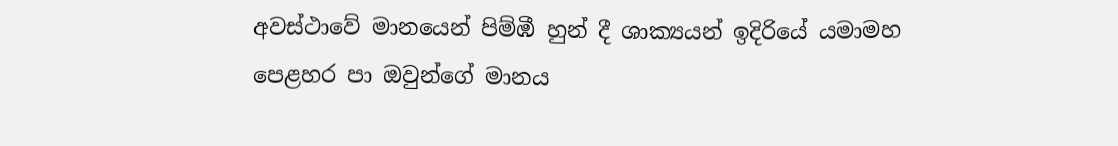අවස්ථාවේ මානයෙන් පිම්ඹී හුන් දී ශාක්‍යයන් ඉදිරියේ යමාමහ පෙළහර පා ඔවුන්ගේ මානය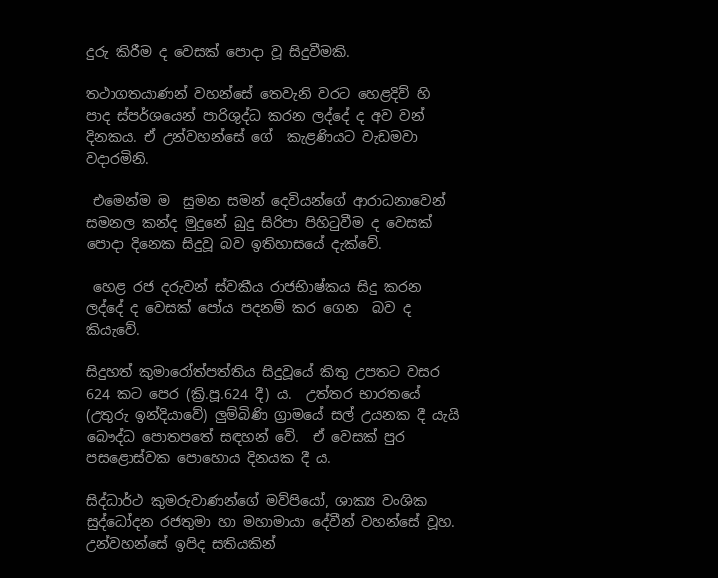දුරු කිරීම ද වෙසක් පොදා වූ සිදුවීමකි.

තථාගතයාණන් වහන්සේ තෙවැනි වරට හෙළදිව් හි පාද ස්පර්ශයෙන් පාරිශුද්ධ කරන ලද්දේ ද අව වන් දිනකය. ඒ උන්වහන්සේ ගේ  කැළණියට වැඩමවා වදාරමිනි.

 එමෙන්ම ම  සුමන සමන් දෙවියන්ගේ ආරාධනාවෙන්  සමනල කන්ද මුදුනේ බුදු සිරිපා පිහිටුවීම ද වෙසක් පොදා දිනෙක සිදුවූ බව ඉතිහාසයේ දැක්වේ.

 හෙළ රජ දරුවන් ස්වකීය රාජභිාෂ්කය සිදු කරන ලද්දේ ද වෙසක් පෝය පදනම් කර ගෙන  බව ද කියැවේ.

සිදුහත් කුමාරෝත්පත්තිය සිදුවූයේ කිතු උපතට වසර 624 කට පෙර (ක්‍රි.පූ.624 දී) ය.  උත්තර භාරතයේ (උතුරු ඉන්දියාවේ) ලුම්බිණි ග්‍රාමයේ සල් උයනක දී යැයි බෞද්ධ පොතපතේ සඳහන් වේ.  ඒ වෙසක් පුර පසළොස්වක පොහොය දිනයක දී ය.

සිද්ධාර්ථ කුමරුවාණන්ගේ මව්පියෝ, ශාක්‍ය වංශික සුද්ධෝදන රජතුමා හා මහාමායා දේවීන් වහන්සේ වූහ.  උන්වහන්සේ ඉපිද සතියකින්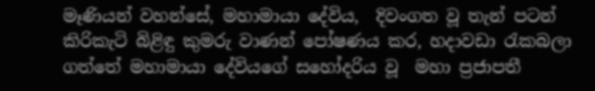මෑණියන් වහන්සේ, මහාමායා දේවිය,  දිවංගත වූ තැන් පටන් කිරිකැටි බිළිඳු කුමරු වාණන් පෝෂණය කර, හදාවඩා රැකබලා ගත්තේ මහාමායා දේවියගේ සහෝදරිය වූ  මහා ප්‍රජාපතී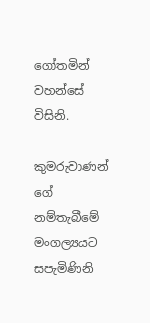ගෝතමින් වහන්‌සේ විසිනි.

කුමරුවාණන් ගේ නම්තැබීමේ මංගල්‍යයට සපැමිණිනි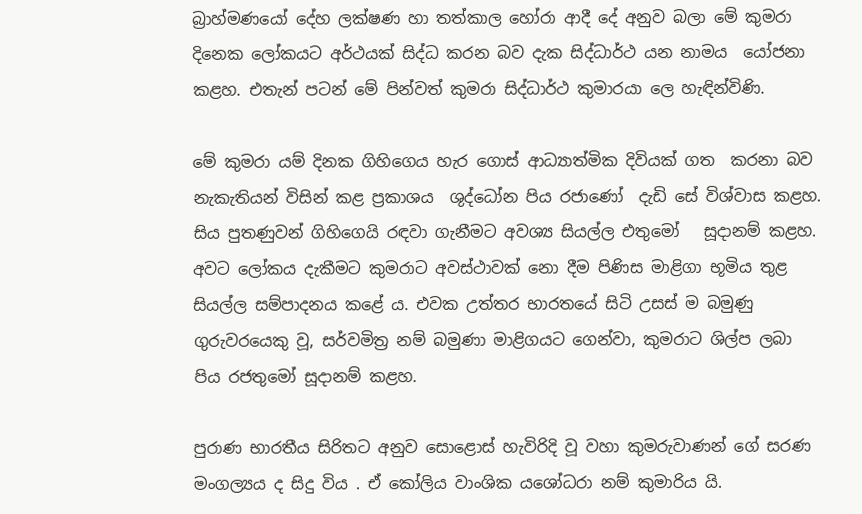බ්‍රාහ්මණයෝ දේහ ලක්ෂණ හා තත්කාල හෝරා ආදී දේ අනුව බලා මේ කුමරා දිනෙක ලෝකයට අර්ථයක් සිද්ධ කරන බව දැක සිද්ධාර්ථ යන නාමය  යෝජනා කළහ. එතැන් පටන් මේ පින්වත් කුමරා සිද්ධාර්ථ කුමාරයා ‌ලෙ හැඳින්විණි.

මේ කුමරා යම් දිනක ගිහිගෙය හැර ගොස් ආධ්‍යාත්මික දිවියක් ගත  කරනා බව නැකැතියන් විසින් කළ ප්‍රකාශය  ශුද්ධෝන පිය රජාණෝ  දැඩි සේ විශ්වාස කළහ. සිය පුතණුවන් ගිහිගෙයි රඳවා ගැනීමට අවශ්‍ය සියල්ල එතුමෝ   සූදානම් කළහ.  අවට ලෝකය දැකීමට කුමරාට අවස්ථාවක් නො දීම පිණිස මාළිගා භූමිය තුළ සියල්ල සම්පාදනය කළේ ය. එවක උත්තර භාරතයේ සිටි උසස් ම බමුණු ගුරුවරයෙකු වූ, සර්වමිත්‍ර නම් බමුණා මාළිගයට ගෙන්වා, කුමරාට ශිල්ප ලබා පිය රජතුමෝ සූදානම් කළහ.

පුරාණ භාරතීය සිරිතට අනුව සොළොස් හැවිරිදි වූ වහා කුමරුවාණන් ගේ සරණ මංගල්‍යය ද සිදු විය . ඒ කෝලිය වාංශික යශෝධරා නම් කුමාරිය යි.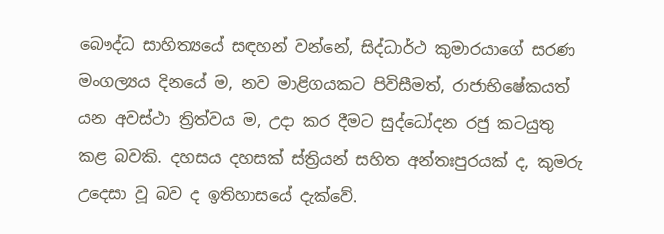බෞද්ධ සාහිත්‍යයේ සඳහන් වන්නේ, සිද්ධාර්ථ කුමාරයාගේ සරණ මංගල්‍යය දිනයේ ම, නව මාළිගයකට පිවිසීමත්, රාජාභිෂේකයත් යන අවස්ථා ත්‍රිත්වය ම, උදා කර දීමට සුද්ධෝදන රජු කටයුතු කළ බවකි. දහසය දහසක් ස්ත්‍රියන් සහිත අන්තඃපුරයක් ද, කුමරු උදෙසා වූ බව ද ඉතිහාසයේ දැක්වේ.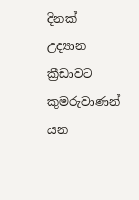දිනක් උද්‍යාන ක්‍රීඩාවට කුමරුවාණන් යන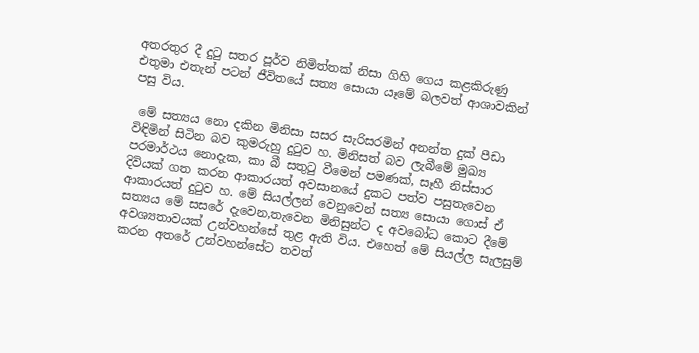අතරතුර දී දුටු සතර පූර්ව නිමිත්තක් නිසා ගිහි ගෙය කළකිරුණු එතුම‌ා එතැන් පටන් ජීවිතයේ සත්‍ය සොයා යෑමේ බලවත් ආශාවකින් පසු විය.

 මේ සත්‍යය නො දකින මිනිසා සසර සැරිසරමින් අනන්ත දුක් පීඩා විඳිමින් සිටින බව කුමරුහු දුටුව හ. මිනිසත් බව ලැබීමේ මුඛ්‍ය පරමාර්ථය නොදැක, කා බී සතුටු වීමෙන් පමණක්, සෑහී නිස්සාර දිවියක් ගත කරන ආකාරයත් අවසානයේ දුකට පත්ව පසුතැවෙන ආකාරයත් දුටුව හ. මේ සියල්ලන් වෙනුවෙන් සත්‍ය සොයා ගොස් ඒ සත්‍යය මේ සසරේ දැවෙන,තැවෙන මිනිසුන්ට ද අවබෝධ කොට දීමේ අවශ්‍යතාවයක් උන්වහන්සේ තුළ ඇති විය. එහෙත් මේ සියල්ල සැලසුම් කරන අතරේ උන්වහන්සේට තවත්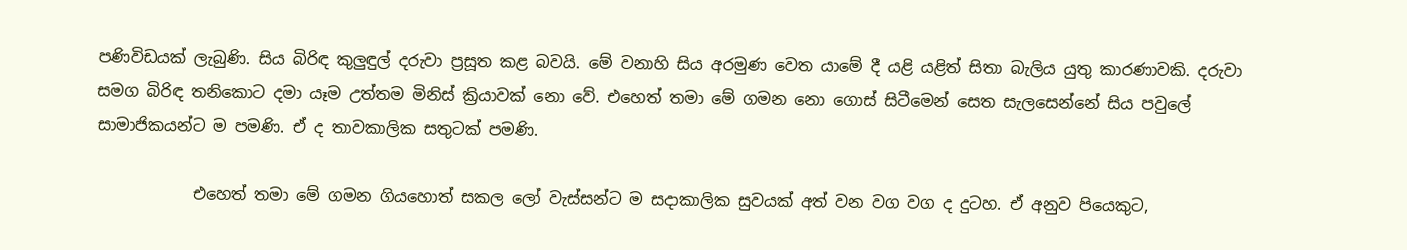පණිවිඩයක් ලැබුණි. සිය බිරිඳ කුලුඳුල් දරුවා ප්‍රසූත කළ බවයි. මේ වනාහි සිය අරමුණ වෙත යාමේ දී යළි යළිත් සිතා බැලිය යුතු කාරණාවකි. දරුවා සමග බිරිඳ තනිකොට දමා යෑම උත්තම මිනිස් ක්‍රියාවක් නො වේ. එහෙත් තමා මේ ගමන නො ගොස් සිටීමෙන් සෙත සැලසෙන්නේ සිය පවුලේ සාමාජිකයන්ට ම පමණි. ඒ ද තාවකාලික සතුටක් පමණි.

            එහෙත් තමා මේ ගමන ගියහොත් සකල ලෝ වැස්සන්ට ම සදාකාලික සුවයක් අත් වන වග වග ද දුටහ. ඒ අනුව පියෙකුට,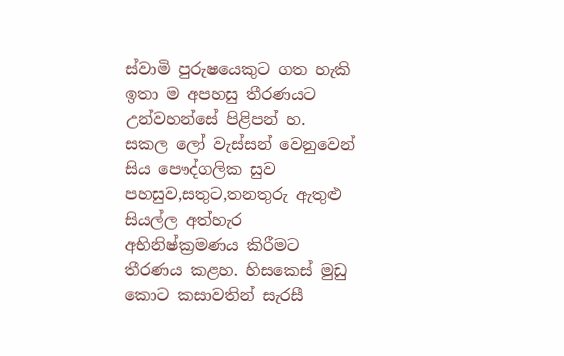ස්වාමි පුරුෂයෙකුට ගත හැකි ඉතා ම අපහසු තීරණයට උන්වහන්සේ පිළිපන් හ. සකල ලෝ වැස්සන් වෙනුවෙන් සිය පෞද්ගලික සුව පහසුව,සතුට,තනතුරු ඇතුළු සියල්ල අත්හැර අභිනිෂ්ක්‍රමණය කිරීමට තීරණය කළහ. හිසකෙස් මුඩු කොට කසාවතින් සැරසී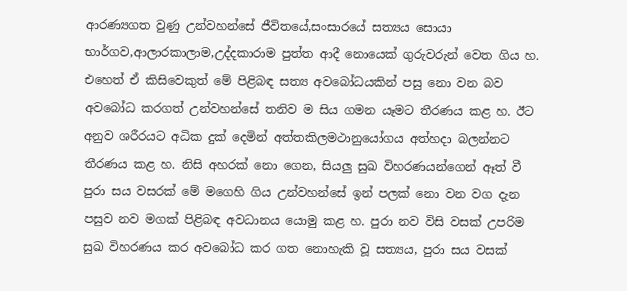ආරණ්‍යගත වුණු උන්වහන්සේ ජීවිතයේ,සංසාරයේ සත්‍යය සොයා භාර්ගව,ආලාරකාලාම,උද්දකාරාම පුත්ත ආදී නොයෙක් ගුරුවරුන් වෙත ගිය හ. එහෙත් ඒ කිසිවෙකුත් මේ පිළිබඳ සත්‍ය අවබෝධයකින් පසු නො වන බව අවබෝධ කරගත් උන්වහන්සේ තනිව ම සිය ගමන යෑමට තීරණය කළ හ. ඊට අනුව ශරීරයට අධික දුක් දෙමින් අත්තකිලමථානුයෝගය අත්හදා බලන්නට තීරණය කළ හ. නිසි අහරක් නො ගෙන, සියලු සුඛ විහරණයන්ගෙන් ඈත් වී පුරා සය වසරක් මේ මගෙහි ගිය උන්වහන්සේ ඉන් පලක් නො වන වග දැන පසුව නව මගක් පිළිබඳ අවධානය යොමු කළ හ. පුරා නව විසි වසක් උපරිම සුඛ විහරණය කර අවබෝධ කර ගත නොහැකි වූ සත්‍යය, පුරා සය වසක්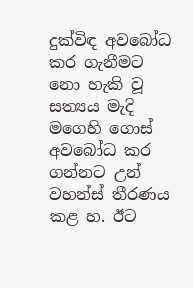දුක්විඳ අවබෝධ කර ගැනීමට නො හැකි වූ සත්‍යය මැදි මගෙහි ගොස් අවබෝධ කර ගන්නට උන් වහන්ස් තීරණය කළ හ. ඊට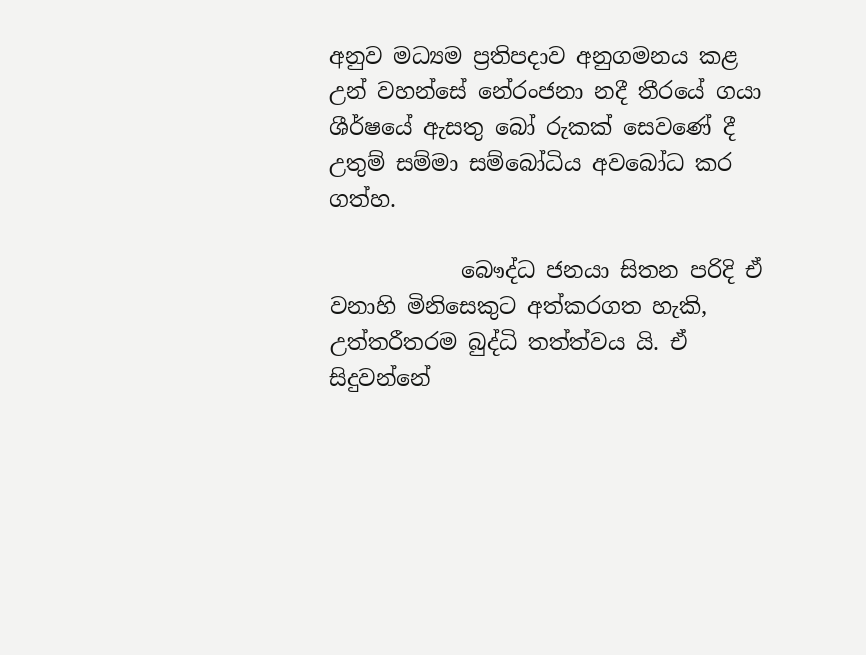අනුව මධ්‍යම ප්‍රතිපදාව අනුගමනය කළ උන් වහන්සේ නේරංජනා නදී තීරයේ ගයා ශීර්ෂයේ ඇසතු බෝ රුකක් සෙවණේ දී උතුම් සම්මා සම්බෝධිය අවබෝධ කර ගත්හ.

            බෞද්ධ ජනයා සිතන පරිදි ඒ වනාහි මිනිසෙකුට අත්කරගත හැකි, උත්තරීතරම බුද්ධි තත්ත්වය යි. ඒ සිදුවන්නේ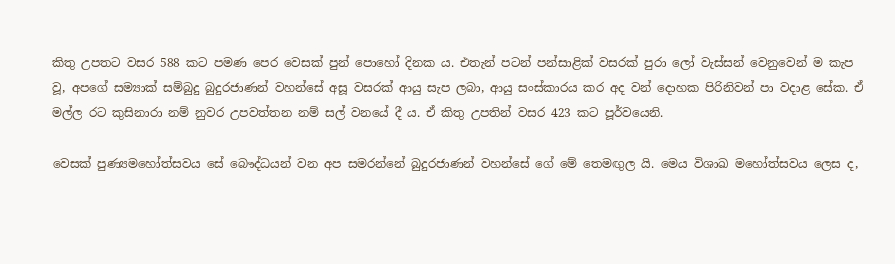කිතු උපතට වසර 588 කට පමණ පෙර වෙසක් පුන් පොහෝ දිනක ය. එතැන් පටන් පන්සාළික් වසරක් පුරා ලෝ වැස්සන් වෙනුවෙන් ම කැප වූ, අපගේ සම්‍යාක් සම්බුදු බුදුරජාණන් වහන්සේ අසූ වසරක් ආයු සැප ලබා, ආයු සංස්කාරය කර අද වන් දොහක පිරිනිවන් පා වදාළ සේක. ඒ මල්ල රට කුසිනාරා නම් නුවර උපවත්තන නම් සල් වනයේ දී ය. ඒ කිතු උපතින් වසර 423 කට පූර්වයෙනි.

වෙසක් පුණ්‍යමහෝත්සවය සේ බෞද්ධයන් වන අප සමරන්නේ බුදුරජාණන් වහන්සේ ගේ මේ තෙමඟුල යි. මෙය විශාඛ මහෝත්සවය ලෙස ද,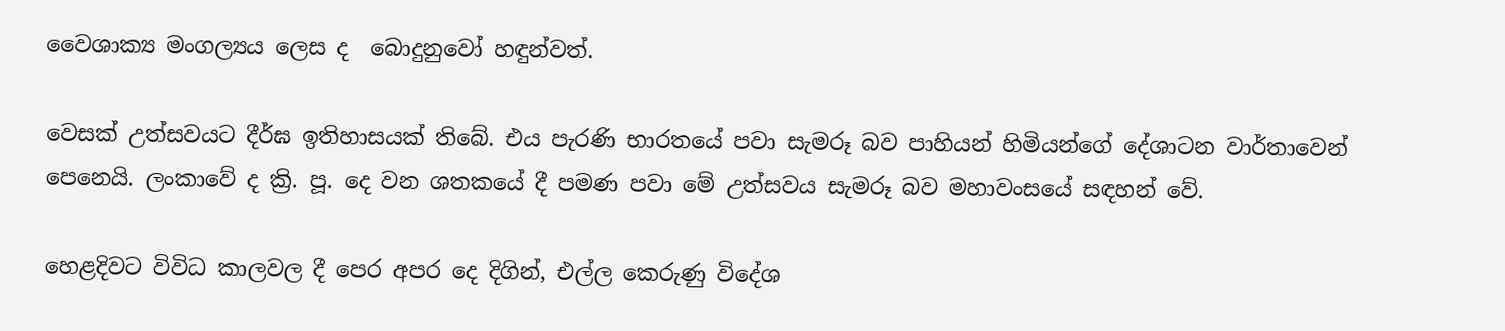වෛශාක්‍ය මංගල්‍යය ලෙස ද  බොදුනුවෝ හඳුන්වත්.

වෙසක් උත්සවයට දීර්ඝ ඉතිහාසයක් තිබේ. එය පැරණි භාරතයේ පවා සැමරූ බව පාහියන් හිමියන්ගේ දේශාටන වාර්තාවෙන් පෙනෙයි. ලංකාවේ ද ක්‍රි. පූ. දෙ වන ශතකයේ දී පමණ පවා මේ උත්සවය සැමරූ බව මහාවංසයේ සඳහන් වේ.

හෙළදිවට විවිධ කාලවල දී පෙර අපර දෙ දිගින්, එල්ල කෙරුණු විදේශ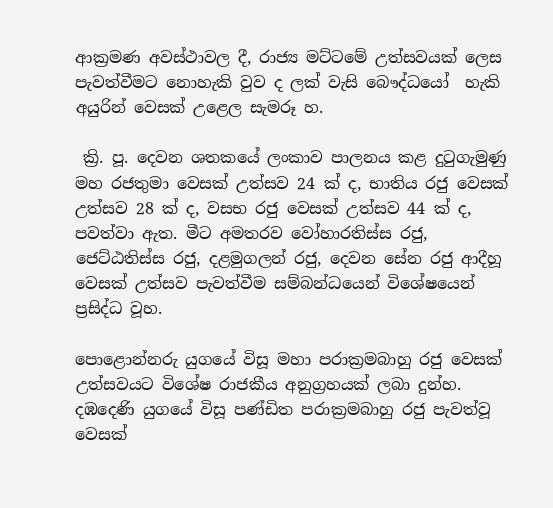ආක්‍රමණ අවස්ථාවල දී, රාජ්‍ය මට්ටමේ උත්සවයක් ලෙස පැවත්වීමට නොහැකි වුව ද ලක් වැසි බෞද්ධයෝ  හැකි අයුරින් වෙසක් උළෙල සැමරූ හ.

 ක්‍රි. පූ. දෙවන ශතකයේ ලංකාව පාලනය කළ දුටුගැමුණු මහ රජතුමා වෙසක් උත්සව 24 ක් ද, භාතිය රජු වෙසක් උත්සව 28 ක් ද, වසභ රජු වෙසක් උත්සව 44 ක් ද, පවත්වා ඇත. මීට අමතරව වෝහාරතිස්ස රජු, ජෙට්ඨතිස්ස රජු, දළමුගලන් රජු, දෙවන සේන රජු ආදීහූ වෙසක් උත්සව පැවත්වීම සම්බන්ධයෙන් විශේෂයෙන් ප්‍රසිද්ධ වූහ.

පොළොන්නරු යුගයේ විසූ මහා පරාක්‍රමබාහු රජු වෙසක් උත්සවයට විශේෂ රාජකීය අනුග්‍රහයක් ලබා දුන්හ. දඹදෙණි යුගයේ විසූ පණ්ඩිත පරාක්‍රමබාහු රජු පැවත්වූ වෙසක්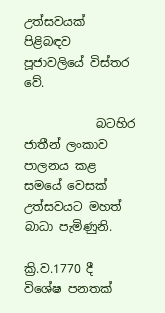උත්සවයක් පිළිබඳව පූජාවලියේ විස්තර වේ.

            බටහිර ජාතීන් ලංකාව පාලනය කළ සමයේ වෙසක් උත්සවයට මහත් බාධා පැමිණුනි.

ක්‍රි.ව.1770 දී විශේෂ පනතක්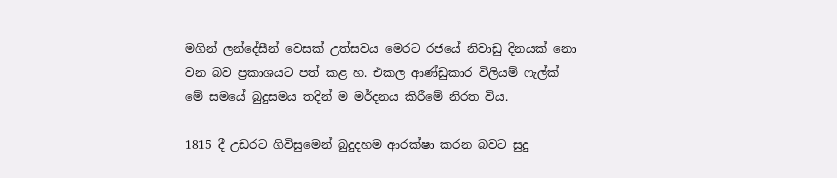මගින් ලන්දේසීන් වෙසක් උත්සවය මෙරට රජයේ නිවාඩු දිනයක් නො වන බව ප්‍රකාශයට පත් කළ හ. එකල ආණ්ඩුකාර විලියම් ෆැල්ක් මේ සමයේ බුදුසමය තදින් ම මර්දනය කිරීමේ නිරත විය.

1815 දී උඩරට ගිවිසුමෙන් බුදුදහම ආරක්ෂා කරන බවට සුදු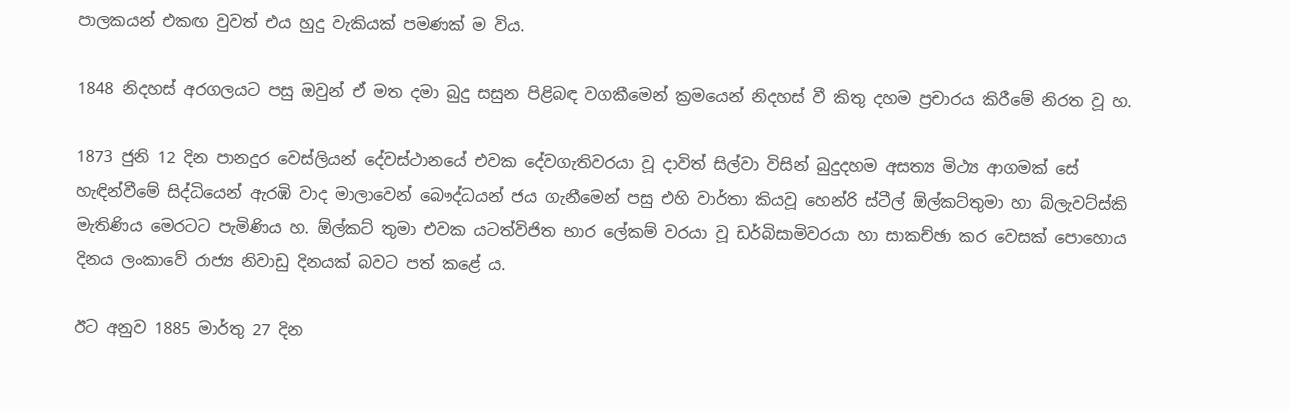පාලකයන් එකඟ වුවත් එය හුදු වැකියක් පමණක් ම විය.

1848 නිදහස් අරගලයට පසු ඔවුන් ඒ මත දමා බුදු සසුන පිළිබඳ වගකීමෙන් ක්‍රමයෙන් නිදහස් වී කිතු දහම ප්‍රචාරය කිරීමේ නිරත වූ හ.

1873 ජුනි 12 දින පානදුර වෙස්ලියන් දේවස්ථානයේ එවක දේවගැතිවරයා වූ දාවිත් සිල්වා විසින් බුදුදහම අසත්‍ය මිථ්‍ය ආගමක් සේ හැඳින්වීමේ සිද්ධියෙන් ඇරඹි වාද මාලාවෙන් බෞද්ධයන් ජය ගැනීමෙන් පසු එහි වාර්තා කියවූ හෙන්රි ස්ටීල් ඕල්කට්තුමා හා බ්ලැවට්ස්කි මැතිණිය මෙරටට පැමිණිය හ. ඕල්කට් තුමා එවක යටත්විජිත භාර ලේකම් වරයා වූ ඩර්බිසාමිවරයා හා සාකච්ඡා කර වෙසක් පොහොය දිනය ලංකාවේ රාජ්‍ය නිවාඩු දිනයක් බවට පත් කළේ ය.

ඊට අනුව 1885 මාර්තු 27 දින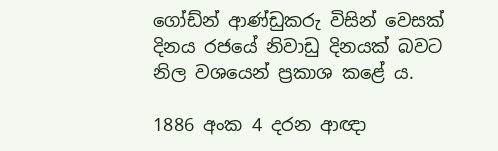ගෝඩ්න් ආණ්ඩුකරු විසින් වෙසක් දිනය රජයේ නිවාඩු දිනයක් බවට නිල වශයෙන් ප්‍රකාශ කළේ ය.

1886 අංක 4 දරන ආඥා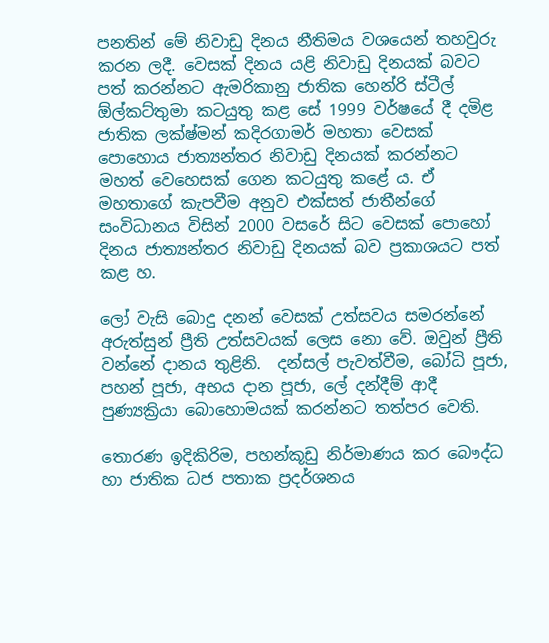පනතින් මේ නිවාඩු දිනය නීතිමය වශයෙන් තහවුරු කරන ලදී. වෙසක් දිනය යළි නිවාඩු දිනයක් බවට පත් කරන්නට ඇමරිකානු ජාතික හෙන්රි ස්ටීල් ඕල්කට්තුමා කටයුතු කළ සේ 1999 වර්ෂයේ දී දමිළ ජාතික ලක්ෂ්මන් කදිරගාමර් මහතා වෙසක් පොහොය ජාත්‍යන්තර නිවාඩු දිනයක් කරන්නට මහත් වෙහෙසක් ගෙන කටයුතු කළේ ය. ඒ මහතාගේ කැපවීම අනුව එක්සත් ජාතීන්ගේ සංවිධානය විසින් 2000 වසරේ සිට වෙසක් පොහෝ දිනය ජාත්‍යන්තර නිවාඩු දිනයක් බව ප්‍රකාශයට පත් කළ හ.

ලෝ වැසි බොදු දනන් වෙසක් උත්සවය සමරන්නේ අරුත්සුන් ප්‍රීති උත්සවයක් ලෙස නො වේ. ඔවුන් ප්‍රීති වන්නේ දානය තුළිනි.  දන්සල් පැවත්වීම, බෝධි පූජා, පහන් පූජා, අභය දාන පූජා, ලේ දන්දීම් ආදී පුණ්‍යක්‍රියා බොහොමයක් කරන්නට තත්පර වෙති.

තොරණ ඉදිකිරිම, පහන්කූඩු නිර්මාණය කර බෞද්ධ හා ජාතික ධජ පතාක ප්‍රදර්ශනය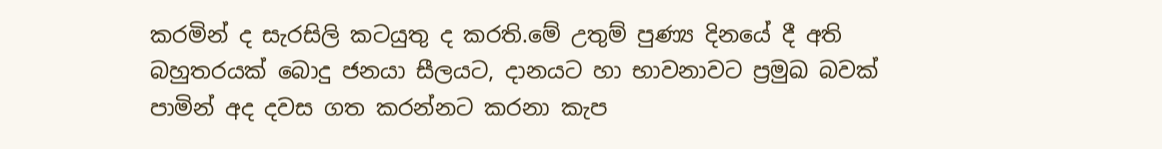කරමින් ද සැරසිලි කටයුතු ද කරති.මේ උතුම් පුණ්‍ය දිනයේ දී අති බහුතරයක් බොදු ජනයා සීලයට, දානයට හා භාවනාවට ප්‍රමුඛ බවක් පාමින් අද දවස ගත කරන්නට කරනා කැප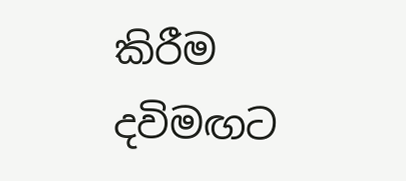කිරීම දවිමඟට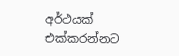අර්ථයක් එක්කරන්නට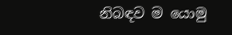නිබඳව ම යොමු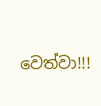වෙත්වා!!!